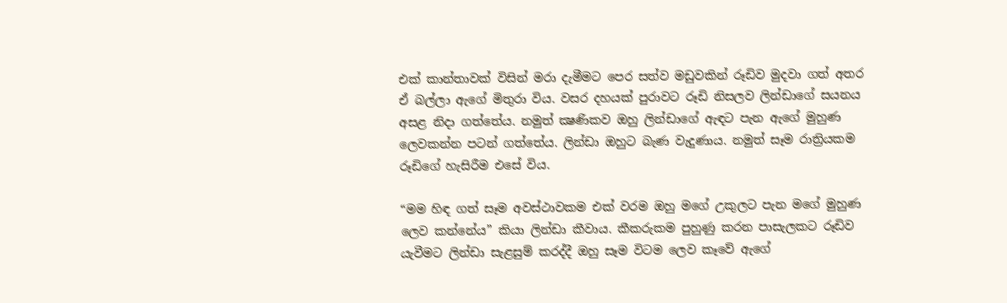එක් කාන්තාවක් විසින් මරා දැමීමට පෙර සත්ව මඩුවකින් රූඩිව මුදවා ගත් අතර ඒ බල්ලා ඇගේ මිතුරා විය. වසර දහයක් පුරාවට රූඩි නිසලව ලින්ඩාගේ සයනය අසළ නිදා ගත්තේය. නමුත් ක්‍ෂණිකව ඔහු ලින්ඩාගේ ඇඳට පැන ඇගේ මුහුණ ලෙවකන්න පටන් ගත්තේය. ලින්ඩා ඔහුට බැණ වැදුණාය. නමුත් සෑම රාත්‍රියකම රූඩිගේ හැසිරීම එසේ විය.

“මම හිඳ ගත් සෑම අවස්ථාවකම එක් වරම ඔහු මගේ උකුලට පැන මගේ මුහුණ ලෙව කන්නේය” කියා ලින්ඩා කීවාය. කීකරුකම පුහුණු කරන පාසැලකට රූඩිව යැවීමට ලින්ඩා සැළසුම් කරද්දී ඔහු සෑම විටම ලෙව කෑවේ ඇගේ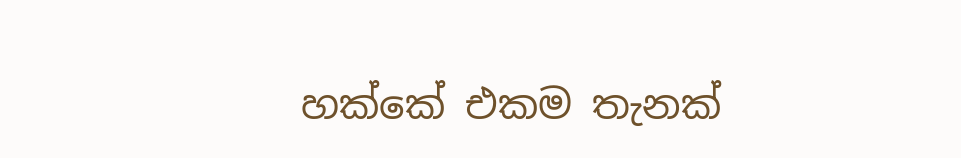හක්කේ එකම තැනක්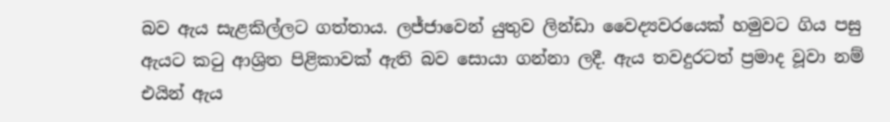බව ඇය සැළකිල්ලට ගත්තාය. ලජ්ජාවෙන් යුතුව ලින්ඩා වෛද්‍යවරයෙක් හමුවට ගිය පසු ඇයට කටු ආශ්‍රිත පිළිකාවක් ඇති බව සොයා ගන්නා ලදී. ඇය තවදුරටත් ප්‍රමාද වූවා නම් එයින් ඇය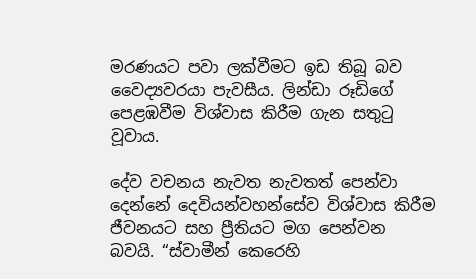මරණයට පවා ලක්වීමට ඉඩ තිබූ බව වෛද්‍යවරයා පැවසීය. ලින්ඩා රූඩිගේ පෙළඹවීම විශ්වාස කිරීම ගැන සතුටු වූවාය.

දේව වචනය නැවත නැවතත් පෙන්වා දෙන්නේ දෙවියන්වහන්සේව විශ්වාස කිරීම ජීවනයට සහ ප්‍රීතියට මග පෙන්වන බවයි. “ස්වාමීන් කෙරෙහි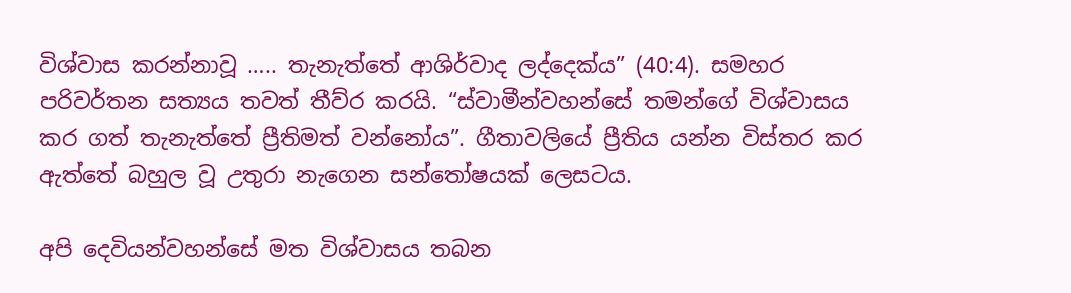විශ්වාස කරන්නාවූ ….. තැනැත්තේ ආශිර්වාද ලද්දෙක්ය” (40:4). සමහර පරිවර්තන සත්‍යය තවත් තීව්ර කරයි. “ස්වාමීන්වහන්සේ තමන්ගේ විශ්වාසය කර ගත් තැනැත්තේ ප්‍රීතිමත් වන්නෝය”. ගීතාවලියේ ප්‍රීතිය යන්න විස්තර කර ඇත්තේ බහුල වූ උතුරා නැගෙන සන්තෝෂයක් ලෙසටය.

අපි දෙවියන්වහන්සේ මත විශ්වාසය තබන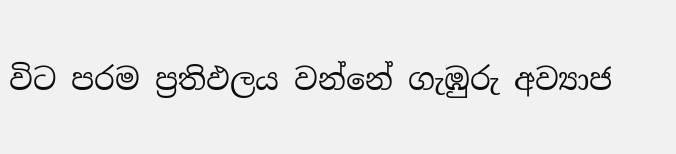විට පරම ප්‍රතිඵලය වන්නේ ගැඹුරු අව්‍යාජ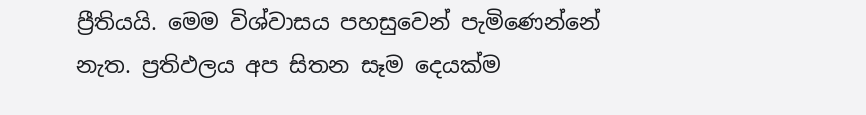ප්‍රීතියයි. මෙම විශ්වාසය පහසුවෙන් පැමිණෙන්නේ නැත. ප්‍රතිඵලය අප සිතන සෑම දෙයක්ම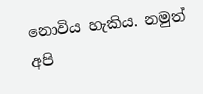නොවිය හැකිය. නමුත් අපි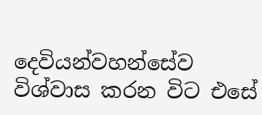දෙවියන්වහන්සේව විශ්වාස කරන විට එසේ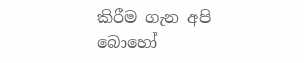කිරීම ගැන අපි බොහෝ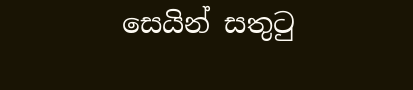සෙයින් සතුටු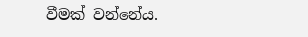වීමක් වන්නේය.